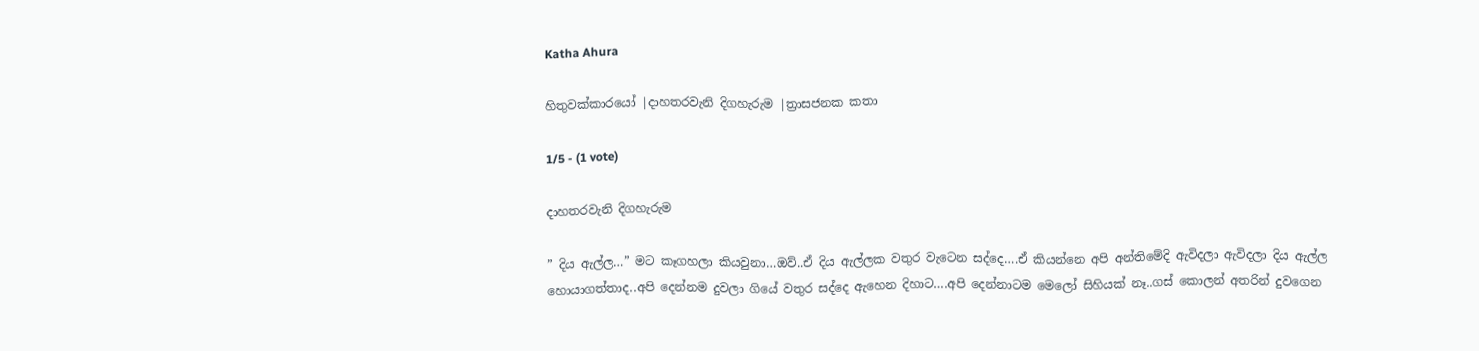Katha Ahura

හිතුවක්කාරයෝ |දාහතරවැනි දිගහැරුම |ත්‍රාසජනක කතා

1/5 - (1 vote)

දාහතරවැනි දිගහැරුම

” දිය ඇල්ල…” මට කෑගහලා කියවුනා…ඔව්..ඒ දිය ඇල්ලක වතුර වැටෙන සද්දෙ….ඒ කියන්නෙ අපි අන්තිමේදි ඇවිදලා ඇවිදලා දිය ඇල්ල හොයාගත්තාද..අපි දෙන්නම දුවලා ගියේ වතුර සද්දෙ ඇහෙන දිහාට….අපි දෙන්නාටම මෙලෝ සිහියක් නෑ..ගස් කොලන් අතරින් දුවගෙන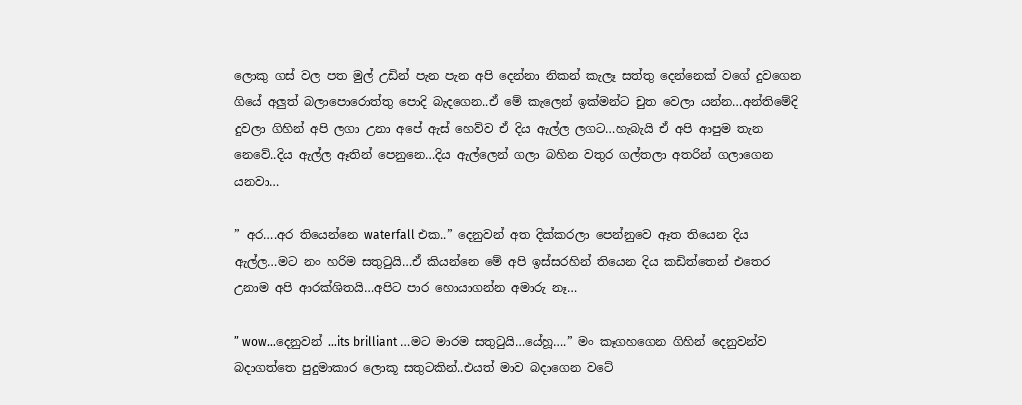ලොකු ගස් වල පත මුල් උඩින් පැන පැන අපි දෙන්නා නිකන් කැලෑ සත්තු දෙන්නෙක් වගේ දුවගෙන ගියේ අලුත් බලාපොරොත්තු පොදි බැදගෙන..ඒ මේ කැලෙන් ඉක්මන්ට චුත වෙලා යන්න…අන්තිමේදි දුවලා ගිහින් අපි ලගා උනා අපේ ඇස් හෙව්ව ඒ දිය ඇල්ල ලගට…හැබැයි ඒ අපි ආපුම තැන නෙවේ..දිය ඇල්ල ඈතින් පෙනුනෙ…දිය ඇල්ලෙන් ගලා බහින වතුර ගල්තලා අතරින් ගලාගෙන යනවා…

” අර….අර තියෙන්නෙ waterfall එක..” දෙනුවන් අත දික්කරලා පෙන්නුවෙ ඈත තියෙන දිය ඇල්ල…මට නං හරිම සතුටුයි…ඒ කියන්නෙ මේ අපි ඉස්සරහින් තියෙන දිය කඩිත්තෙන් එතෙර උනාම අපි ආරක්ශිතයි…අපිට පාර හොයාගන්න අමාරු නෑ…

” wow…දෙනුවන් …its brilliant …මට මාරම සතුටුයි…යේහූ….” මං කෑගහගෙන ගිහින් දෙනුවන්ව බදාගත්තෙ පුදුමාකාර ලොකූ සතුටකින්..එයත් මාව බදාගෙන වටේ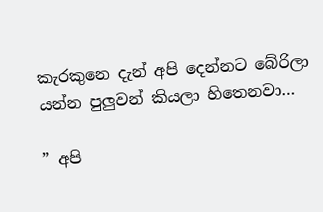කැරකුනෙ දැන් අපි දෙන්නට බේරිලා යන්න පුලුවන් කියලා හිතෙනවා…

” අපි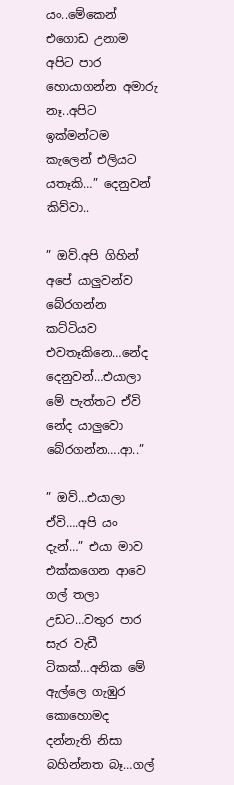යං..මේකෙන් එගොඩ උනාම අපිට පාර හොයාගන්න අමාරු නෑ..අපිට ඉක්මන්ටම කැලෙන් එලියට යතෑකි…” දෙනුවන් කිව්වා..

” ඔව්.අපි ගිහින් අපේ යාලුවන්ව බේරගන්න කට්ටියව එවතෑකිනෙ…නේද දෙනුවන්…එයාලා මේ පැත්තට ඒවි නේද යාලුවො බේරගන්න….ආ..”

” ඔව්…එයාලා ඒවි….අපි යං දැන්…” එයා මාව එක්කගෙන ආවෙ ගල් තලා උඩට…වතුර පාර සැර වැඩී ටිකක්…අනික මේ ඇල්ලෙ ගැඹුර කොහොමද දන්නැති නිසා බහින්නත බෑ…ගල්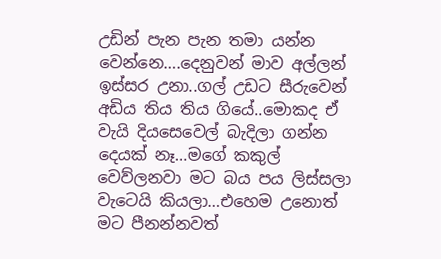උඩින් පැන පැන තමා යන්න වෙන්නෙ….දෙනුවන් මාව අල්ලන් ඉස්සර උනා..ගල් උඩට සීරුවෙන් අඩිය තිය තිය ගියේ..මොකද ඒ වැයි දියසෙවෙල් බැදිලා ගන්න දෙයක් නෑ…මගේ කකුල් වෙව්ලනවා මට බය පය ලිස්සලා වැටෙයි කියලා…එහෙම උනොත් මට පීනන්නවත්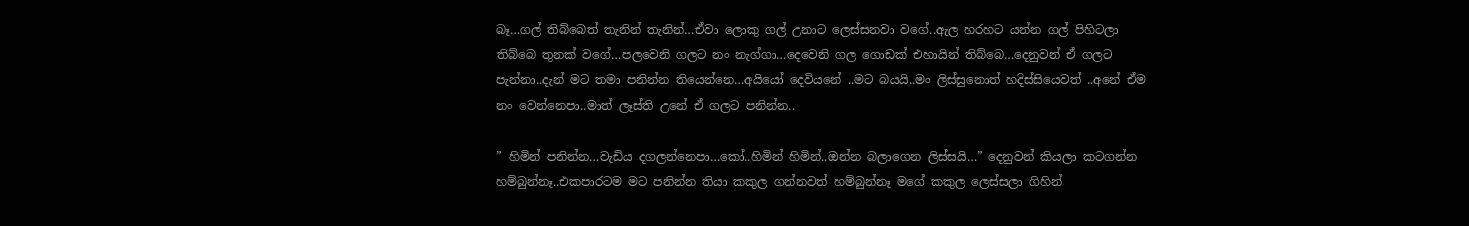බෑ…ගල් තිබ්බෙත් තැනින් තැනින්…ඒවා ලොකු ගල් උනාට ලෙස්සනවා වගේ..ඇල හරහට යන්න ගල් පිහිටලා තිබ්බෙ තුනක් වගේ…පලවෙනි ගලට නං නැග්ගා…දෙවෙනි ගල ගොඩක් එහායින් තිබ්බෙ…දෙනුවන් ඒ ගලට පැන්නා..දැන් මට තමා පනින්න තියෙන්නෙ…අයියෝ දෙවියනේ ..මට බයයි..මං ලිස්සුනොත් හදිස්සියෙවත් ..අනේ ඒම නං වෙන්නෙපා..මාත් ලෑස්ති උනේ ඒ ගලට පනින්න..

” හිමින් පනින්න…වැඩිය දගලන්නෙපා…කෝ..හිමින් හිමින්..ඔන්න බලාගෙන ලිස්සයි…” දෙනුවන් කියලා කටගන්න හම්බුන්නෑ..එකපාරටම මට පනින්න තියා කකුල ගන්නවත් හම්බුන්නෑ මගේ කකුල ලෙස්සලා ගිහින්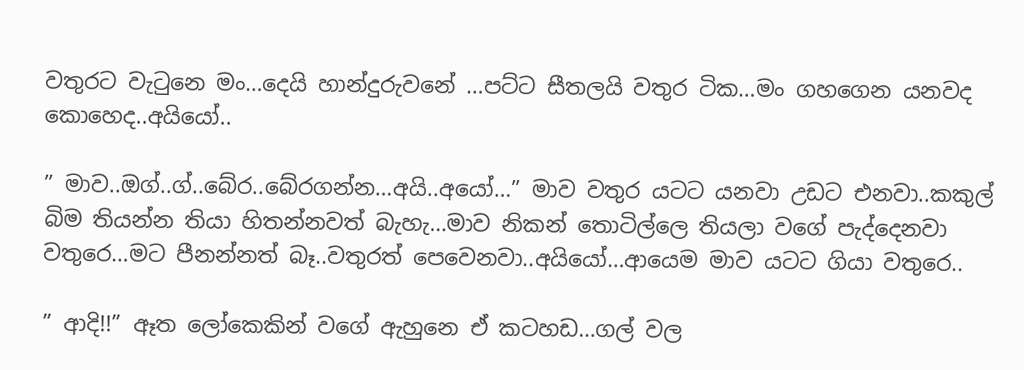වතුරට වැටුනෙ මං…දෙයි හාන්දුරුවනේ …පට්ට සීතලයි වතුර ටික…මං ගහගෙන යනවද කොහෙද..අයියෝ..

” මාව..ඔග්..ග්..බේර..බේරගන්න…අයි..අයෝ…” මාව වතුර යටට යනවා උඩට එනවා..කකුල් බිම තියන්න තියා හිතන්නවත් බැහැ…මාව නිකන් තොටිල්ලෙ තියලා වගේ පැද්දෙනවා වතුරෙ…මට පීනන්නත් බෑ..වතුරත් පෙවෙනවා..අයියෝ…ආයෙම මාව යටට ගියා වතුරෙ..

” ආදි!!” ඈත ලෝකෙකින් වගේ ඇහුනෙ ඒ කටහඩ…ගල් වල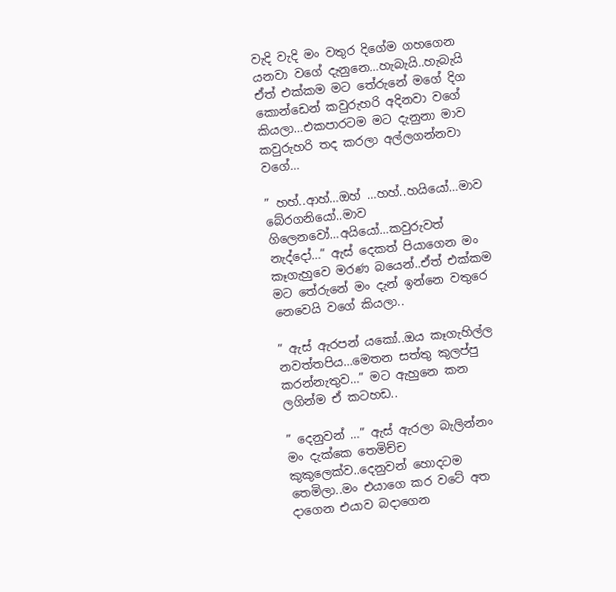වැදි වැදි මං වතුර දිගේම ගහගෙන යනවා වගේ දැනුනෙ…හැබැයි..හැබැයි ඒත් එක්කම මට තේරුනේ මගේ දිග කොන්ඩෙන් කවුරුහරි අදිනවා වගේ කියලා…එකපාරටම මට දැනුනා මාව කවුරුහරි තද කරලා අල්ලගන්නවා වගේ…

” හහ්..ආහ්…ඔහ් …හහ්..හයියෝ…මාව බේරගනියෝ..මාව ගිලෙනවෝ…අයියෝ…කවුරුවත් නැද්දෝ…” ඇස් දෙකත් පියාගෙන මං කෑගැහුවෙ මරණ බයෙන්..ඒත් එක්කම මට තේරුනේ මං දැන් ඉන්නෙ වතුරෙ නෙවෙයි වගේ කියලා..

” ඇස් ඇරපන් යකෝ..ඔය කෑගැහිල්ල නවත්තපිය…මෙතන සත්තු කුලප්පු කරන්නැතුව…” මට ඇහුනෙ කන ලගින්ම ඒ කටහඩ..

” දෙනුවන් …” ඇස් ඇරලා බැලින්නං මං දැක්කෙ තෙමිච්ච කුකුලෙක්ව..දෙනුවන් හොදටම තෙමිලා..මං එයාගෙ කර වටේ අත දාගෙන එයාව බදාගෙන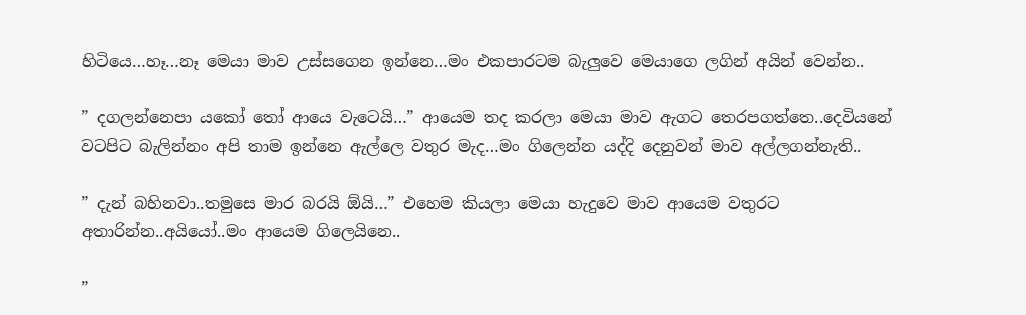හිටියෙ…හෑ…නෑ මෙයා මාව උස්සගෙන ඉන්නෙ…මං එකපාරටම බැලුවෙ මෙයාගෙ ලගින් අයින් වෙන්න..

” දගලන්නෙපා යකෝ තෝ ආයෙ වැටෙයි…” ආයෙම තද කරලා මෙයා මාව ඇගට තෙරපගත්තෙ..දෙවියනේ වටපිට බැලින්නං අපි තාම ඉන්නෙ ඇල්ලෙ වතුර මැද…මං ගිලෙන්න යද්දි දෙනුවන් මාව අල්ලගන්නැති..

” දැන් බහිනවා..තමුසෙ මාර බරයි ඕයි…” එහෙම කියලා මෙයා හැදුවෙ මාව ආයෙම වතුරට අතාරින්න..අයියෝ..මං ආයෙම ගිලෙයිනෙ..

”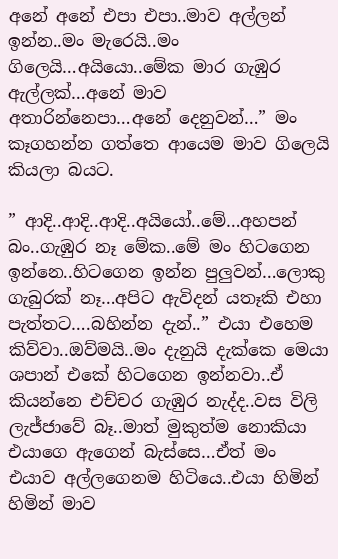අනේ අනේ එපා එපා..මාව අල්ලන් ඉන්න..මං මැරෙයි..මං ගිලෙයි…අයියො..මේක මාර ගැඹුර ඇල්ලක්…අනේ මාව අතාරින්නෙපා…අනේ දෙනුවන්…” මං කෑගහන්න ගත්තෙ ආයෙම මාව ගිලෙයි කියලා බයට.

” ආදි..ආදි..ආදි..අයියෝ..මේ…අහපන් බං..ගැඹුර නෑ මේක..මේ මං හිටගෙන ඉන්නෙ..හිටගෙන ඉන්න පුලුවන්…ලොකු ගැබුරක් නෑ…අපිට ඇවිදන් යතෑකි එහා පැත්තට….බහින්න දැන්..” එයා එහෙම කිව්වා..ඔව්මයි..මං දැනුයි දැක්කෙ මෙයා ශපාන් එකේ හිටගෙන ඉන්නවා..ඒ කියන්නෙ එච්චර ගැඹුර නැද්ද..වස විලි ලැජ්ජාවේ බෑ..මාත් මුකුත්ම නොකියා එයාගෙ ඇගෙන් බැස්සෙ…ඒත් මං එයාව අල්ලගෙනම හිටියෙ..එයා හිමින් හිමින් මාව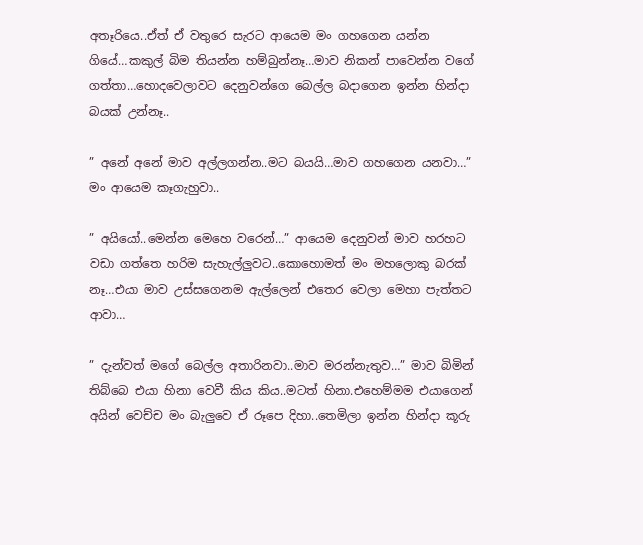අතෑරියෙ..ඒත් ඒ වතුරෙ සැරට ආයෙම මං ගහගෙන යන්න ගියේ…කකුල් බිම තියන්න හම්බුන්නෑ…මාව නිකන් පාවෙන්න වගේ ගත්තා…හොදවෙලාවට දෙනුවන්ගෙ බෙල්ල බදාගෙන ඉන්න හින්දා බයක් උන්නෑ..

” අනේ අනේ මාව අල්ලගන්න..මට බයයි…මාව ගහගෙන යනවා…” මං ආයෙම කෑගැහුවා..

” අයියෝ..මෙන්න මෙහෙ වරෙන්…” ආයෙම දෙනුවන් මාව හරහට වඩා ගත්තෙ හරිම සැහැල්ලුවට..කොහොමත් මං මහලොකු බරක් නෑ…එයා මාව උස්සගෙනම ඇල්ලෙන් එතෙර වෙලා මෙහා පැත්තට ආවා…

” දැන්වත් මගේ බෙල්ල අතාරිනවා..මාව මරන්නැතුව…” මාව බිමින් තිබ්බෙ එයා හිනා වෙවී කිය කිය..මටත් හිනා.එහෙම්මම එයාගෙන් අයින් වෙච්ච මං බැලුවෙ ඒ රූපෙ දිහා..තෙමිලා ඉන්න හින්දා කූරු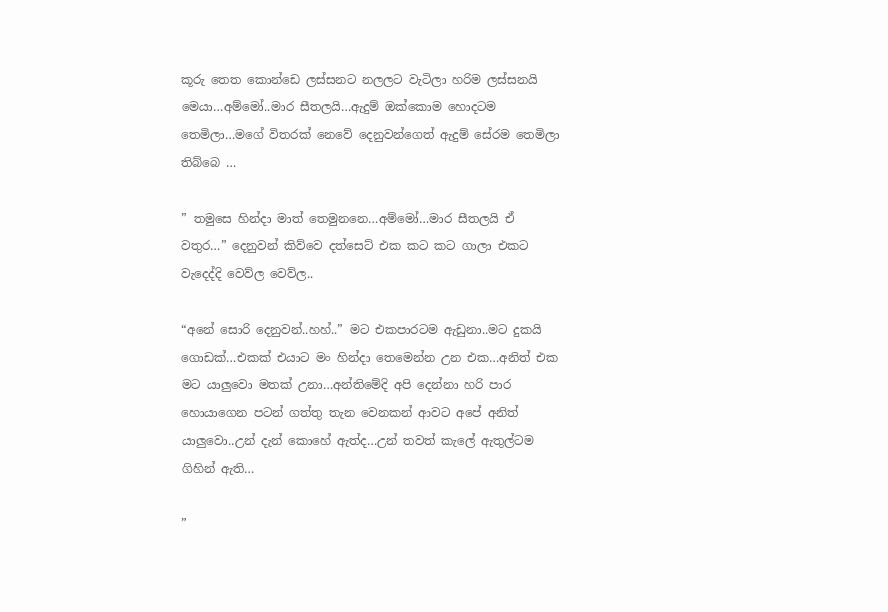කූරු තෙත කොන්ඩෙ ලස්සනට නලලට වැටිලා හරිම ලස්සනයි මෙයා…අම්මෝ..මාර සීතලයි…ඇදුම් ඔක්කොම හොදටම තෙමිලා…මගේ විතරක් නෙවේ දෙනුවන්ගෙත් ඇදුම් සේරම තෙමිලා තිබ්බෙ …

” තමුසෙ හින්දා මාත් තෙමුනනෙ…අම්මෝ…මාර සීතලයි ඒ වතුර…” දෙනුවන් කිව්වෙ දත්සෙට් එක කට කට ගාලා එකට වැදෙද්දි වෙව්ල වෙව්ල..

“අනේ සොරි දෙනුවන්..හහ්..” මට එකපාරටම ඇඩුනා..මට දුකයි ගොඩක්…එකක් එයාට මං හින්දා තෙමෙන්න උන එක…අනිත් එක මට යාලුවො මතක් උනා…අන්තිමේදි අපි දෙන්නා හරි පාර හොයාගෙන පටන් ගත්තු තැන වෙනකන් ආවට අපේ අනිත් යාලුවො..උන් දැන් කොහේ ඇත්ද…උන් තවත් කැලේ ඇතුල්ටම ගිහින් ඇති…

”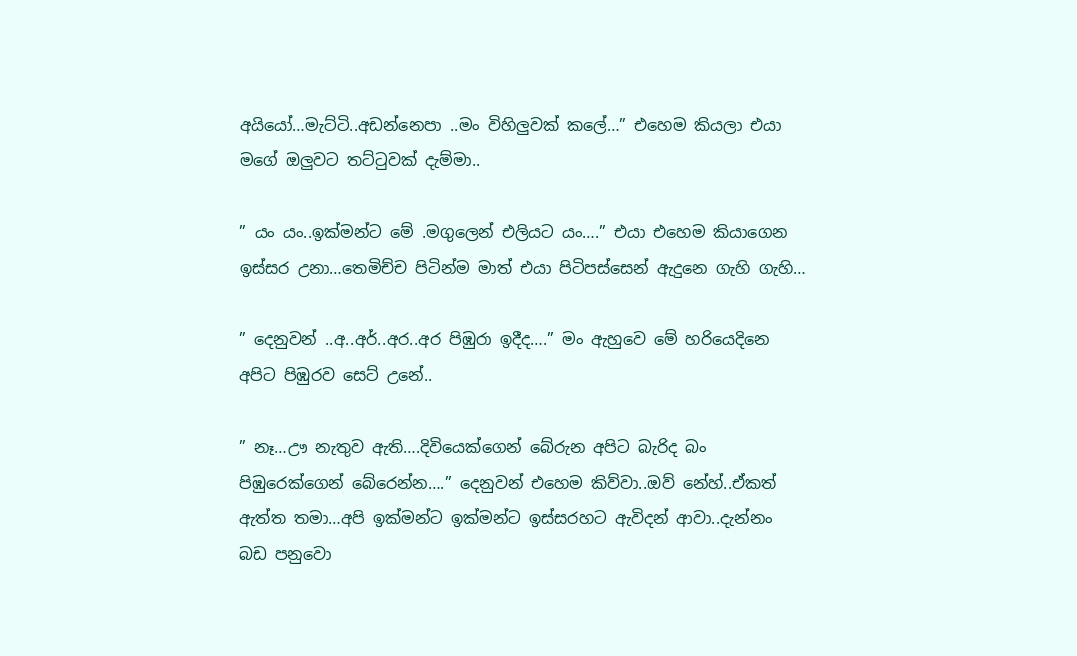අයියෝ…මැට්ටි..අඩන්නෙපා ..මං විහිලුවක් කලේ…” එහෙම කියලා එයා මගේ ඔලුවට තට්ටුවක් දැම්මා..

” යං යං..ඉක්මන්ට මේ .මගුලෙන් එලියට යං….” එයා එහෙම කියාගෙන ඉස්සර උනා…තෙමිච්ච පිටින්ම මාත් එයා පිටිපස්සෙන් ඇදුනෙ ගැහි ගැහි…

” දෙනුවන් ..අ..අර්..අර..අර පිඹුරා ඉදීද….” මං ඇහුවෙ මේ හරියෙදිනෙ අපිට පිඹුරව සෙට් උනේ..

” නෑ…ඌ නැතුව ඇති….දිවියෙක්ගෙන් බේරුන අපිට බැරිද බං පිඹුරෙක්ගෙන් බේරෙන්න….” දෙනුවන් එහෙම කිව්වා..ඔව් නේහ්..ඒකත් ඇත්ත තමා…අපි ඉක්මන්ට ඉක්මන්ට ඉස්සරහට ඇවිදන් ආවා..දැන්නං බඩ පනුවො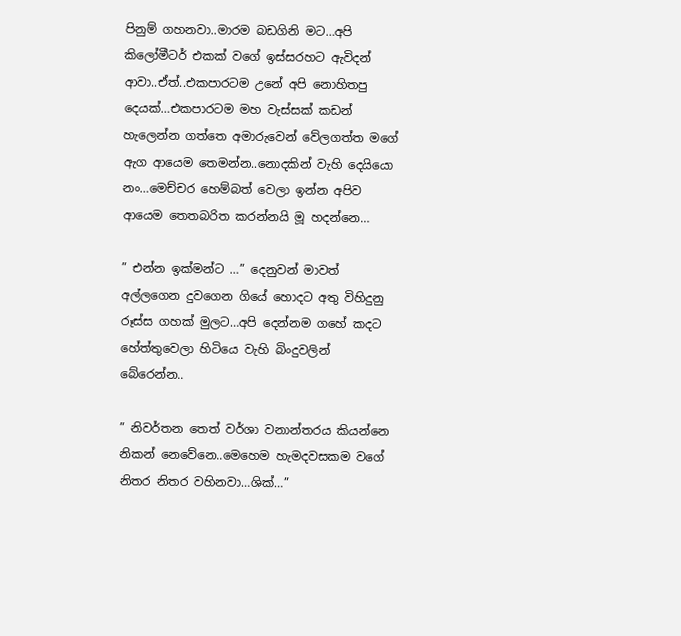පිනුම් ගහනවා..මාරම බඩගිනි මට…අපි කිලෝමීටර් එකක් වගේ ඉස්සරහට ඇවිදන් ආවා..ඒත්..එකපාරටම උනේ අපි නොහිතපු දෙයක්…එකපාරටම මහ වැස්සක් කඩන් හැලෙන්න ගත්තෙ අමාරුවෙන් වේලගත්ත මගේ ඇග ආයෙම තෙමන්න..නොදකින් වැහි දෙයියො නං…මෙච්චර හෙම්බත් වෙලා ඉන්න අපිව ආයෙම තෙතබරිත කරන්නයි මූ හදන්නෙ…

” එන්න ඉක්මන්ට …” දෙනුවන් මාවත් අල්ලගෙන දුවගෙන ගියේ හොදට අතු විහිදුනු රූස්ස ගහක් මුලට…අපි දෙන්නම ගහේ කදට හේත්තුවෙලා හිටියෙ වැහි බිංදුවලින් බේරෙන්න..

” නිවර්තන තෙත් වර්ශා වනාන්තරය කියන්නෙ නිකන් නෙවේනෙ..මෙහෙම හැමදවසකම වගේ නිතර නිතර වහිනවා…ශික්…”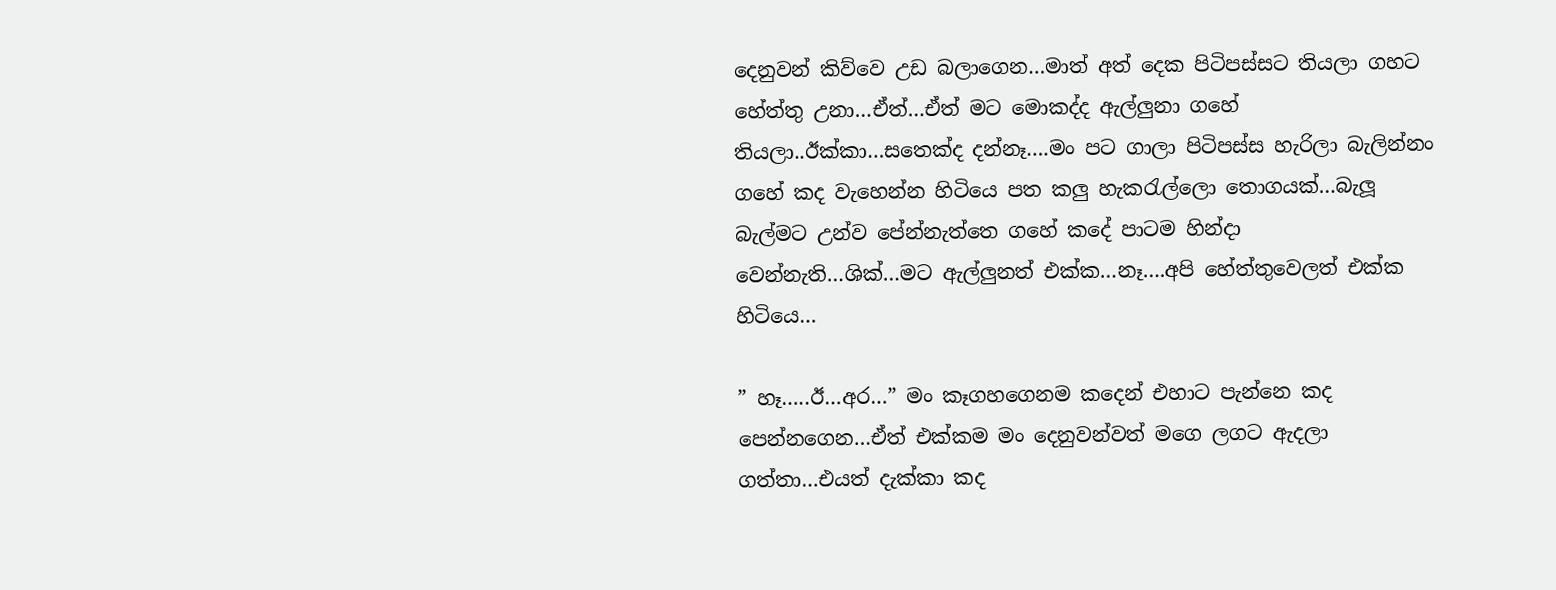දෙනුවන් කිව්වෙ උඩ බලාගෙන…මාත් අත් දෙක පිටිපස්සට තියලා ගහට හේත්තු උනා…ඒත්…ඒත් මට මොකද්ද ඇල්ලුනා ගහේ තියලා..ඊක්කා…සතෙක්ද දන්නෑ….මං පට ගාලා පිටිපස්ස හැරිලා බැලින්නං ගහේ කද වැහෙන්න හිටියෙ පත කලු හැකරැල්ලො තොගයක්…බැලූ බැල්මට උන්ව පේන්නැත්තෙ ගහේ කදේ පාටම හින්දා වෙන්නැති…ශික්…මට ඇල්ලුනත් එක්ක…නෑ….අපි හේත්තුවෙලත් එක්ක හිටියෙ…

” හෑ…..ඊ…අර…” මං කෑගහගෙනම කදෙන් එහාට පැන්නෙ කද පෙන්නගෙන…ඒත් එක්කම මං දෙනුවන්වත් මගෙ ලගට ඇදලා ගත්තා…එයත් දැක්කා කද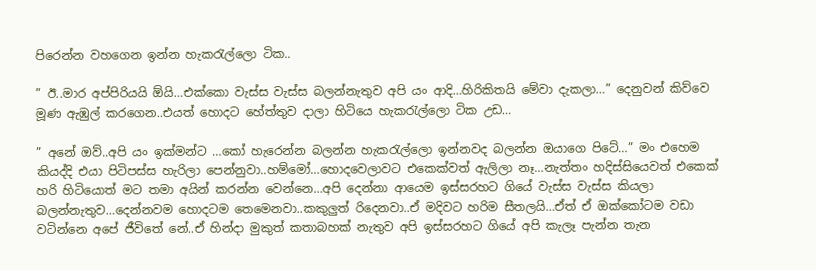පිරෙන්න වහගෙන ඉන්න හැකරැල්ලො ටික..

” ඊ..මාර අප්පිරියයි ඕයි…එක්කො වැස්ස වැස්ස බලන්නැතුව අපි යං ආදි…හිරිකිතයි මේවා දැකලා…” දෙනුවන් කිව්වෙ මූණ ඇඹුල් කරගෙන..එයත් හොදට හේත්තුව දාලා හිටියෙ හැකරැල්ලො ටික උඩ…

” අනේ ඔව්..අපි යං ඉක්මන්ට …කෝ හැරෙන්න බලන්න හැකරැල්ලො ඉන්නවද බලන්න ඔයාගෙ පිටේ…” මං එහෙම කියද්දි එයා පිටිපස්ස හැරිලා පෙන්නුවා..හම්මෝ…හොදවෙලාවට එකෙක්වත් ඇලිලා නෑ…නැත්තං හදිස්සියෙවත් එකෙක් හරි හිටියොත් මට තමා අයින් කරන්න වෙන්නෙ…අපි දෙන්නා ආයෙම ඉස්සරහට ගියේ වැස්ස වැස්ස කියලා බලන්නැතුව…දෙන්නවම හොදටම තෙමෙනවා..කකුලුත් රිදෙනවා..ඒ මදිවට හරිම සීතලයි…ඒත් ඒ ඔක්කෝටම වඩා වටින්නෙ අපේ ජීවිතේ නේ..ඒ හින්දා මුකුත් කතාබහක් නැතුව අපි ඉස්සරහට ගියේ අපි කැලෑ පැන්න තැන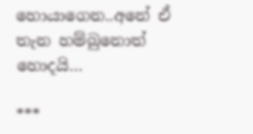හොයාගෙන..අනේ ඒ තැන හම්බුනොත් හොදයි…

***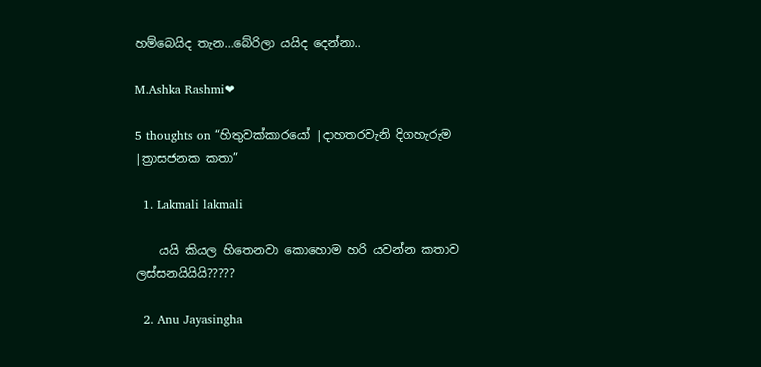හම්බෙයිද තැන…බේරිලා යයිද දෙන්නා..

M.Ashka Rashmi❤

5 thoughts on “හිතුවක්කාරයෝ |දාහතරවැනි දිගහැරුම |ත්‍රාසජනක කතා”

  1. Lakmali lakmali

    යයි කියල හිතෙනවා කොහොම හරි යවන්න කතාව ලස්සනයියියි?????

  2. Anu Jayasingha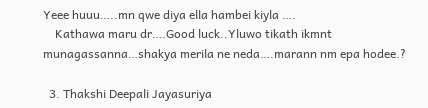Yeee huuu…..mn qwe diya ella hambei kiyla ….
    Kathawa maru dr….Good luck..Yluwo tikath ikmnt munagassanna…shakya merila ne neda….marann nm epa hodee.?

  3. Thakshi Deepali Jayasuriya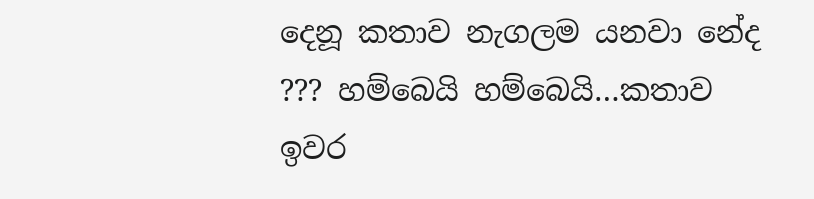දෙනූ කතාව නැගලම යනවා නේද ??? හම්බෙයි හම්බෙයි…කතාව ඉවර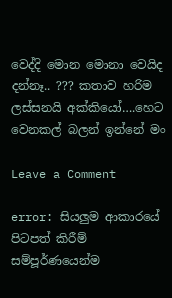වෙද්දි මොන මොනා වෙයිද දන්නෑ.. ??? කතාව හරිම ලස්සනයි අක්කියෝ….හෙට වෙනකල් බලන් ඉන්නේ මං

Leave a Comment

error: සියලුම ආකාරයේ පිටපත් කිරීම් සම්පූර්ණයෙන්ම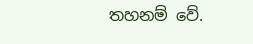තහනම් වේ.